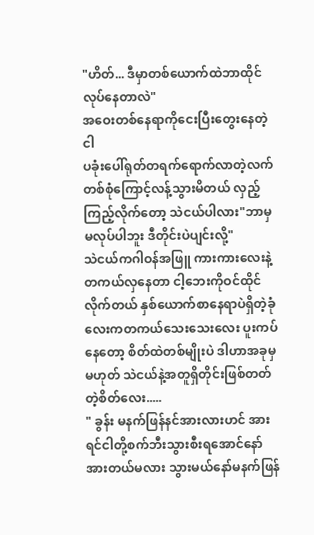"ဟိတ်... ဒီမှာတစ်ယောက်ထဲဘာထိုင်လုပ်နေတာလဲ"
အဝေးတစ်နေရာကိုငေးပြီးတွေးနေတဲ့ငါ
ပခုံးပေါ်ရုတ်တရက်ရောက်လာတဲ့လက်တစ်စုံကြောင့်လန့်သွားမိတယ် လှည့်ကြည့်လိုက်တော့ သဲငယ်ပါလား"ဘာမှမလုပ်ပါဘူး ဒီတိုင်းပဲပျင်းလို့"
သဲငယ်ကဂါဝန်အဖြူ ကားကားလေးနဲ့ တကယ်လှနေတာ ငါ့ဘေးကိုဝင်ထိုင်လိုက်တယ် နှစ်ယောက်စာနေရာပဲရှိတဲ့ခုံလေးကတကယ်သေးသေးလေး ပူးကပ်နေတော့ စိတ်ထဲတစ်မျိုးပဲ ဒါဟာအခုမှမဟုတ် သဲငယ်နဲ့အတူရှိတိုင်းဖြစ်တတ်တဲ့စိတ်လေး.....
" ခွန်း မနက်ဖြန်နင်အားလားဟင် အားရင်ငါတို့စက်ဘီးသွားစီးရအောင်နော် အားတယ်မလား သွားမယ်နော်မနက်ဖြန်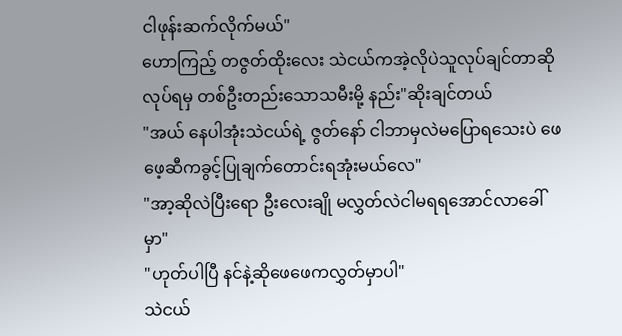ငါဖုန်းဆက်လိုက်မယ်"
ဟောကြည့် တဇွတ်ထိုးလေး သဲငယ်ကအဲ့လိုပဲသူလုပ်ချင်တာဆိုလုပ်ရမှ တစ်ဦးတည်းသောသမီးမို့ နည်း"ဆိုးချင်တယ်
"အယ် နေပါအုံးသဲငယ်ရဲ့ ဇွတ်နော် ငါဘာမှလဲမပြောရသေးပဲ ဖေဖေ့ဆီကခွင့်ပြုချက်တောင်းရအုံးမယ်လေ"
"အာ့ဆိုလဲပြီးရော ဦးလေးချို မလွှတ်လဲငါမရရအောင်လာခေါ်မှာ"
"ဟုတ်ပါပြီ နင်နဲ့ဆိုဖေဖေကလွှတ်မှာပါ"
သဲငယ်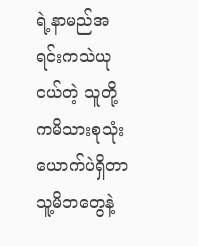ရဲ့နာမည်အရင်းကသဲယုငယ်တဲ့ သူတို့ကမိသားစုသုံးယောက်ပဲရှိတာ သူ့မိဘတွေနဲ့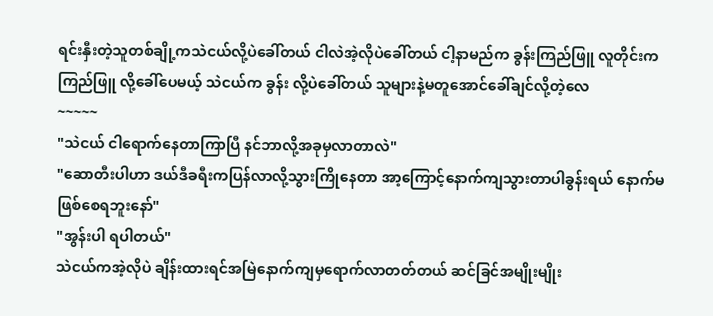ရင်းနှီးတဲ့သူတစ်ချို့ကသဲငယ်လို့ပဲခေါ်တယ် ငါလဲအဲ့လိုပဲခေါ်တယ် ငါ့နာမည်က ခွန်းကြည်ဖြူ လူတိုင်းကကြည်ဖြူ လို့ခေါ်ပေမယ့် သဲငယ်က ခွန်း လို့ပဲခေါ်တယ် သူများနဲ့မတူအောင်ခေါ်ချင်လို့တဲ့လေ
~~~~~
"သဲငယ် ငါရောက်နေတာကြာပြီ နင်ဘာလို့အခုမှလာတာလဲ"
"ဆောတီးပါဟာ ဒယ်ဒီခရီးကပြန်လာလို့သွားကြိုနေတာ အာ့ကြောင့်နောက်ကျသွားတာပါခွန်းရယ် နောက်မဖြစ်စေရဘူးနော်"
"အွန်းပါ ရပါတယ်"
သဲငယ်ကအဲ့လိုပဲ ချိန်းထားရင်အမြဲနောက်ကျမှရောက်လာတတ်တယ် ဆင်ခြင်အမျိုးမျိုး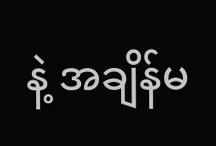နဲ့ အချိန်မ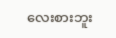လေးစားဘူး